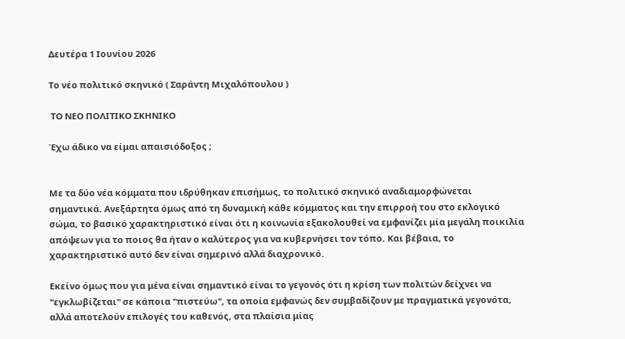Δευτέρα 1 Ιουνίου 2026

Το νέο πολιτικό σκηνικό ( Σαράντη Μιχαλόπουλου )

 ΤΟ ΝΕΟ ΠΟΛΙΤΙΚΟ ΣΚΗΝΙΚΟ

Έχω άδικο να είμαι απαισιόδοξος ;


Με τα δύο νέα κόμματα που ιδρύθηκαν επισήμως, το πολιτικό σκηνικό αναδιαμορφώνεται σημαντικά. Ανεξάρτητα όμως από τη δυναμική κάθε κόμματος και την επιρροή του στο εκλογικό σώμα, το βασικό χαρακτηριστικό είναι ότι η κοινωνία εξακολουθεί να εμφανίζει μία μεγάλη ποικιλία απόψεων για το ποιος θα ήταν ο καλύτερος για να κυβερνήσει τον τόπο. Και βέβαια, το χαρακτηριστικό αυτό δεν είναι σημερινό αλλά διαχρονικό.

Εκείνο όμως που για μένα είναι σημαντικό είναι το γεγονός ότι η κρίση των πολιτών δείχνει να "εγκλωβίζεται" σε κάποια "πιστεύω", τα οποία εμφανώς δεν συμβαδίζουν με πραγματικά γεγονότα, αλλά αποτελούν επιλογές του καθενός, στα πλαίσια μίας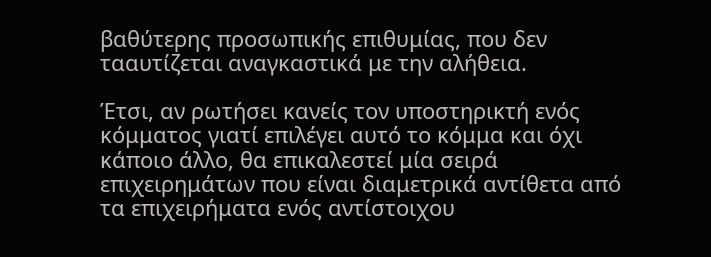βαθύτερης προσωπικής επιθυμίας, που δεν τααυτίζεται αναγκαστικά με την αλήθεια.

Έτσι, αν ρωτήσει κανείς τον υποστηρικτή ενός κόμματος γιατί επιλέγει αυτό το κόμμα και όχι κάποιο άλλο, θα επικαλεστεί μία σειρά επιχειρημάτων που είναι διαμετρικά αντίθετα από τα επιχειρήματα ενός αντίστοιχου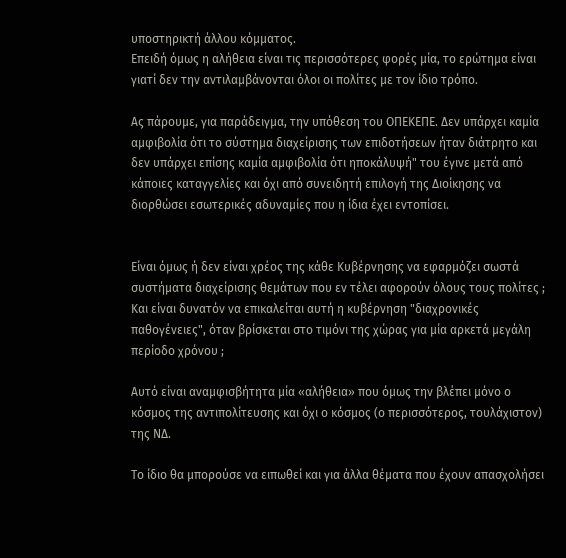υποστηρικτή άλλου κόμματος.
Επειδή όμως η αλήθεια είναι τις περισσότερες φορές μία, το ερώτημα είναι γιατί δεν την αντιλαμβάνονται όλοι οι πολίτες με τον ίδιο τρόπο.

Ας πάρουμε, για παράδειγμα, την υπόθεση του ΟΠΕΚΕΠΕ. Δεν υπάρχει καμία αμφιβολία ότι το σύστημα διαχείρισης των επιδοτήσεων ήταν διάτρητο και δεν υπάρχει επίσης καμία αμφιβολία ότι ηποκάλυψή" του έγινε μετά από κάποιες καταγγελίες και όχι από συνειδητή επιλογή της Διοίκησης να διορθώσει εσωτερικές αδυναμίες που η ίδια έχει εντοπίσει.


Είναι όμως ή δεν είναι χρέος της κάθε Κυβέρνησης να εφαρμόζει σωστά συστήματα διαχείρισης θεμάτων που εν τέλει αφορούν όλους τους πολίτες ; Και είναι δυνατόν να επικαλείται αυτή η κυβέρνηση "διαχρονικές παθογένειες", όταν βρίσκεται στο τιμόνι της χώρας για μία αρκετά μεγάλη περίοδο χρόνου ;

Αυτό είναι αναμφισβήτητα μία «αλήθεια» που όμως την βλέπει μόνο ο κόσμος της αντιπολίτευσης και όχι ο κόσμος (ο περισσότερος, τουλάχιστον) της ΝΔ.

Το ίδιο θα μπορούσε να ειπωθεί και για άλλα θέματα που έχουν απασχολήσει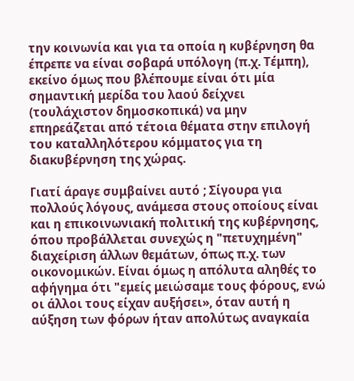την κοινωνία και για τα οποία η κυβέρνηση θα έπρεπε να είναι σοβαρά υπόλογη (π.χ. Τέμπη), εκείνο όμως που βλέπουμε είναι ότι μία σημαντική μερίδα του λαού δείχνει (τουλάχιστον δημοσκοπικά) να μην επηρεάζεται από τέτοια θέματα στην επιλογή του καταλληλότερου κόμματος για τη διακυβέρνηση της χώρας.

Γιατί άραγε συμβαίνει αυτό ; Σίγουρα για πολλούς λόγους, ανάμεσα στους οποίους είναι και η επικοινωνιακή πολιτική της κυβέρνησης, όπου προβάλλεται συνεχώς η "πετυχημένη" διαχείριση άλλων θεμάτων, όπως π.χ. των οικονομικών. Είναι όμως η απόλυτα αληθές το αφήγημα ότι "εμείς μειώσαμε τους φόρους, ενώ οι άλλοι τους είχαν αυξήσει», όταν αυτή η αύξηση των φόρων ήταν απολύτως αναγκαία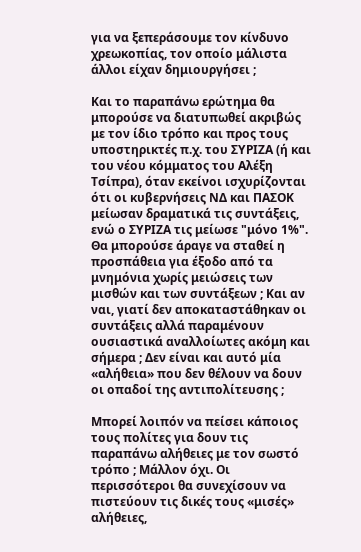για να ξεπεράσουμε τον κίνδυνο χρεωκοπίας, τον οποίο μάλιστα άλλοι είχαν δημιουργήσει ;

Και το παραπάνω ερώτημα θα μπορούσε να διατυπωθεί ακριβώς με τον ίδιο τρόπο και προς τους υποστηρικτές π.χ. του ΣΥΡΙΖΑ (ή και του νέου κόμματος του Αλέξη Τσίπρα), όταν εκείνοι ισχυρίζονται ότι οι κυβερνήσεις ΝΔ και ΠΑΣΟΚ μείωσαν δραματικά τις συντάξεις, ενώ ο ΣΥΡΙΖΑ τις μείωσε "μόνο 1%". Θα μπορούσε άραγε να σταθεί η προσπάθεια για έξοδο από τα μνημόνια χωρίς μειώσεις των μισθών και των συντάξεων ; Και αν ναι, γιατί δεν αποκαταστάθηκαν οι συντάξεις αλλά παραμένουν ουσιαστικά αναλλοίωτες ακόμη και σήμερα ; Δεν είναι και αυτό μία «αλήθεια» που δεν θέλουν να δουν οι οπαδοί της αντιπολίτευσης ;

Μπορεί λοιπόν να πείσει κάποιος τους πολίτες για δουν τις παραπάνω αλήθειες με τον σωστό τρόπο ; Μάλλον όχι. Οι περισσότεροι θα συνεχίσουν να πιστεύουν τις δικές τους «μισές» αλήθειες,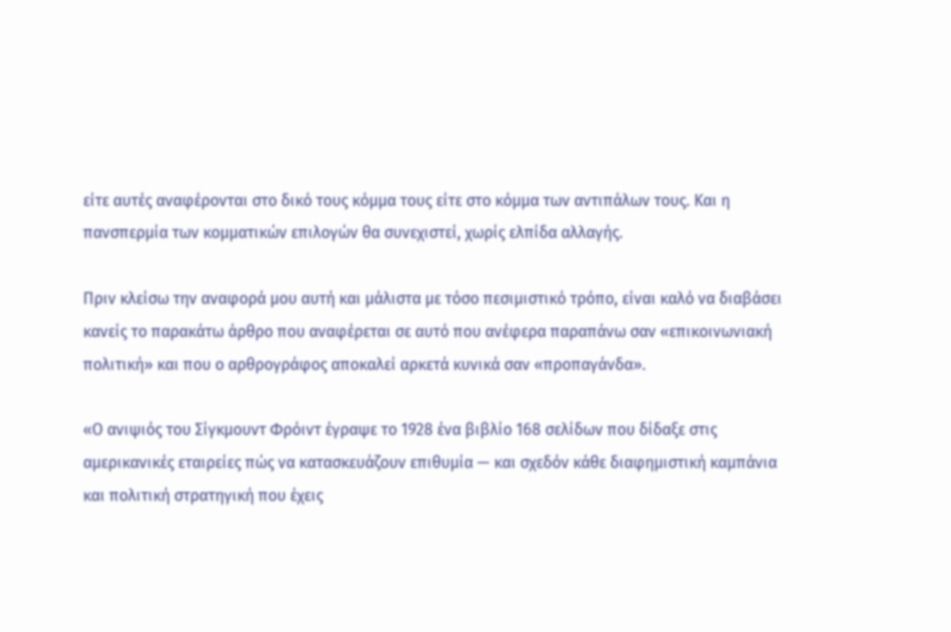είτε αυτές αναφέρονται στο δικό τους κόμμα τους είτε στο κόμμα των αντιπάλων τους. Και η πανσπερμία των κομματικών επιλογών θα συνεχιστεί, χωρίς ελπίδα αλλαγής.

Πριν κλείσω την αναφορά μου αυτή και μάλιστα με τόσο πεσιμιστικό τρόπο, είναι καλό να διαβάσει κανείς το παρακάτω άρθρο που αναφέρεται σε αυτό που ανέφερα παραπάνω σαν «επικοινωνιακή πολιτική» και που ο αρθρογράφος αποκαλεί αρκετά κυνικά σαν «προπαγάνδα».

«Ο ανιψιός του Σίγκμουντ Φρόιντ έγραψε το 1928 ένα βιβλίο 168 σελίδων που δίδαξε στις αμερικανικές εταιρείες πώς να κατασκευάζουν επιθυμία — και σχεδόν κάθε διαφημιστική καμπάνια και πολιτική στρατηγική που έχεις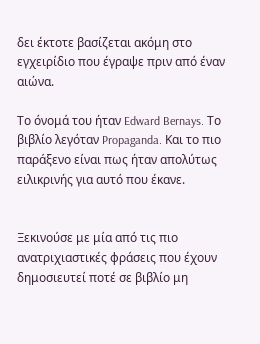δει έκτοτε βασίζεται ακόμη στο εγχειρίδιο που έγραψε πριν από έναν αιώνα.

Το όνομά του ήταν Edward Bernays. Το βιβλίο λεγόταν Propaganda. Και το πιο παράξενο είναι πως ήταν απολύτως ειλικρινής για αυτό που έκανε.


Ξεκινούσε με μία από τις πιο ανατριχιαστικές φράσεις που έχουν δημοσιευτεί ποτέ σε βιβλίο μη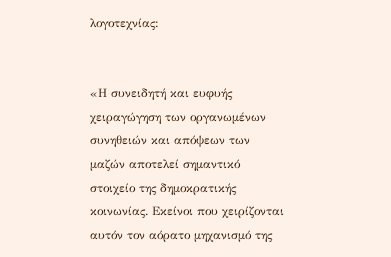λογοτεχνίας:


«Η συνειδητή και ευφυής χειραγώγηση των οργανωμένων συνηθειών και απόψεων των μαζών αποτελεί σημαντικό στοιχείο της δημοκρατικής κοινωνίας. Εκείνοι που χειρίζονται αυτόν τον αόρατο μηχανισμό της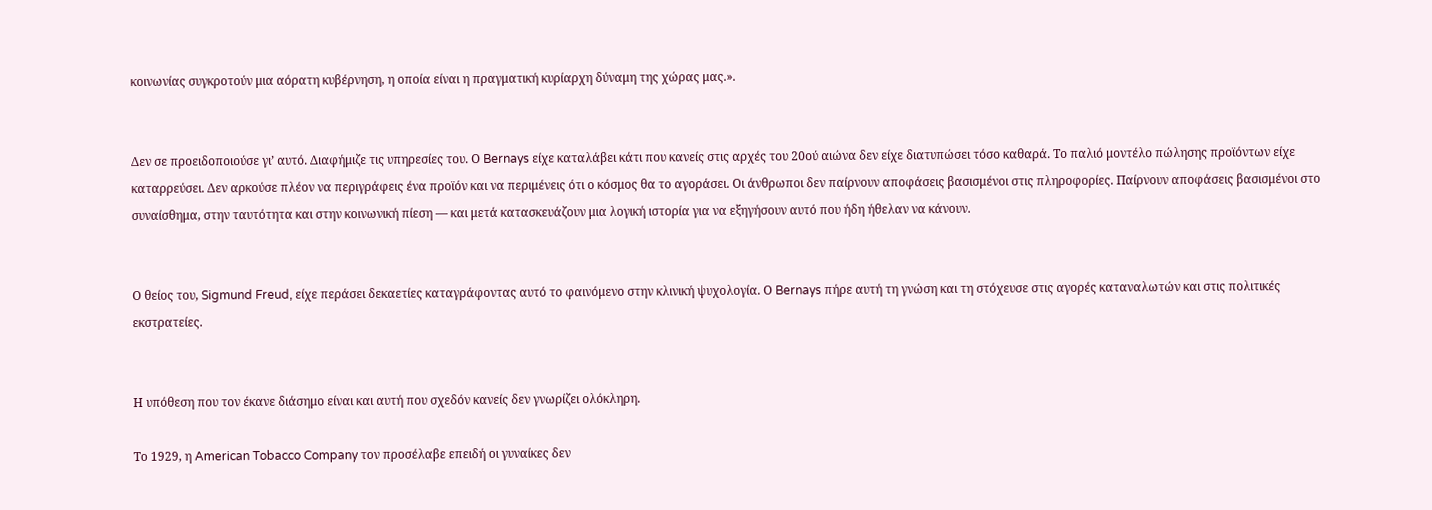κοινωνίας συγκροτούν μια αόρατη κυβέρνηση, η οποία είναι η πραγματική κυρίαρχη δύναμη της χώρας μας.».


Δεν σε προειδοποιούσε γι’ αυτό. Διαφήμιζε τις υπηρεσίες του. Ο Bernays είχε καταλάβει κάτι που κανείς στις αρχές του 20ού αιώνα δεν είχε διατυπώσει τόσο καθαρά. Το παλιό μοντέλο πώλησης προϊόντων είχε καταρρεύσει. Δεν αρκούσε πλέον να περιγράφεις ένα προϊόν και να περιμένεις ότι ο κόσμος θα το αγοράσει. Οι άνθρωποι δεν παίρνουν αποφάσεις βασισμένοι στις πληροφορίες. Παίρνουν αποφάσεις βασισμένοι στο συναίσθημα, στην ταυτότητα και στην κοινωνική πίεση — και μετά κατασκευάζουν μια λογική ιστορία για να εξηγήσουν αυτό που ήδη ήθελαν να κάνουν.


Ο θείος του, Sigmund Freud, είχε περάσει δεκαετίες καταγράφοντας αυτό το φαινόμενο στην κλινική ψυχολογία. Ο Bernays πήρε αυτή τη γνώση και τη στόχευσε στις αγορές καταναλωτών και στις πολιτικές εκστρατείες.


Η υπόθεση που τον έκανε διάσημο είναι και αυτή που σχεδόν κανείς δεν γνωρίζει ολόκληρη.

Το 1929, η American Tobacco Company τον προσέλαβε επειδή οι γυναίκες δεν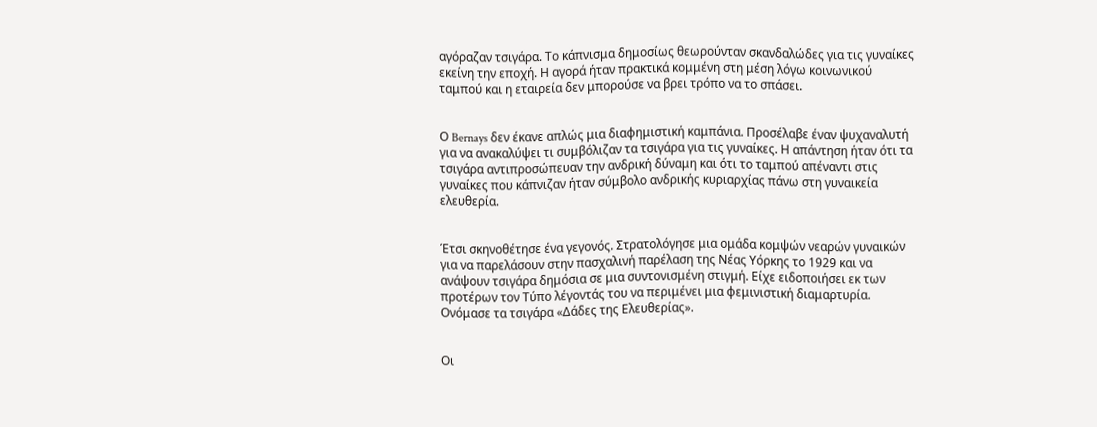αγόραζαν τσιγάρα. Το κάπνισμα δημοσίως θεωρούνταν σκανδαλώδες για τις γυναίκες εκείνη την εποχή. Η αγορά ήταν πρακτικά κομμένη στη μέση λόγω κοινωνικού ταμπού και η εταιρεία δεν μπορούσε να βρει τρόπο να το σπάσει.


Ο Bernays δεν έκανε απλώς μια διαφημιστική καμπάνια. Προσέλαβε έναν ψυχαναλυτή για να ανακαλύψει τι συμβόλιζαν τα τσιγάρα για τις γυναίκες. Η απάντηση ήταν ότι τα τσιγάρα αντιπροσώπευαν την ανδρική δύναμη και ότι το ταμπού απέναντι στις γυναίκες που κάπνιζαν ήταν σύμβολο ανδρικής κυριαρχίας πάνω στη γυναικεία ελευθερία.


Έτσι σκηνοθέτησε ένα γεγονός. Στρατολόγησε μια ομάδα κομψών νεαρών γυναικών για να παρελάσουν στην πασχαλινή παρέλαση της Νέας Υόρκης το 1929 και να ανάψουν τσιγάρα δημόσια σε μια συντονισμένη στιγμή. Είχε ειδοποιήσει εκ των προτέρων τον Τύπο λέγοντάς του να περιμένει μια φεμινιστική διαμαρτυρία. Ονόμασε τα τσιγάρα «Δάδες της Ελευθερίας».


Οι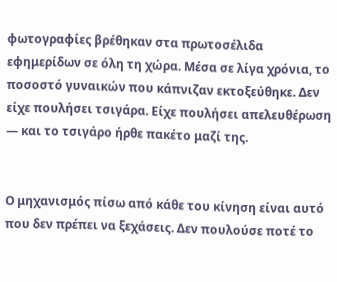φωτογραφίες βρέθηκαν στα πρωτοσέλιδα εφημερίδων σε όλη τη χώρα. Μέσα σε λίγα χρόνια, το ποσοστό γυναικών που κάπνιζαν εκτοξεύθηκε. Δεν είχε πουλήσει τσιγάρα. Είχε πουλήσει απελευθέρωση — και το τσιγάρο ήρθε πακέτο μαζί της.


Ο μηχανισμός πίσω από κάθε του κίνηση είναι αυτό που δεν πρέπει να ξεχάσεις. Δεν πουλούσε ποτέ το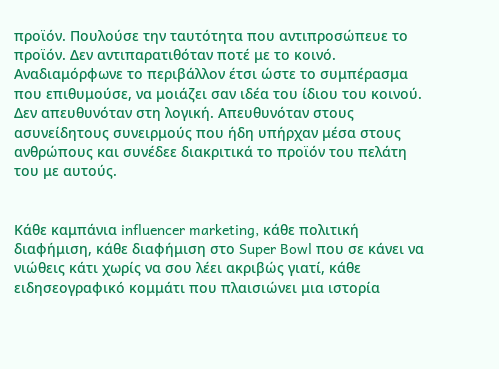προϊόν. Πουλούσε την ταυτότητα που αντιπροσώπευε το προϊόν. Δεν αντιπαρατιθόταν ποτέ με το κοινό. Αναδιαμόρφωνε το περιβάλλον έτσι ώστε το συμπέρασμα που επιθυμούσε, να μοιάζει σαν ιδέα του ίδιου του κοινού. Δεν απευθυνόταν στη λογική. Απευθυνόταν στους ασυνείδητους συνειρμούς που ήδη υπήρχαν μέσα στους ανθρώπους και συνέδεε διακριτικά το προϊόν του πελάτη του με αυτούς.


Κάθε καμπάνια influencer marketing, κάθε πολιτική διαφήμιση, κάθε διαφήμιση στο Super Bowl που σε κάνει να νιώθεις κάτι χωρίς να σου λέει ακριβώς γιατί, κάθε ειδησεογραφικό κομμάτι που πλαισιώνει μια ιστορία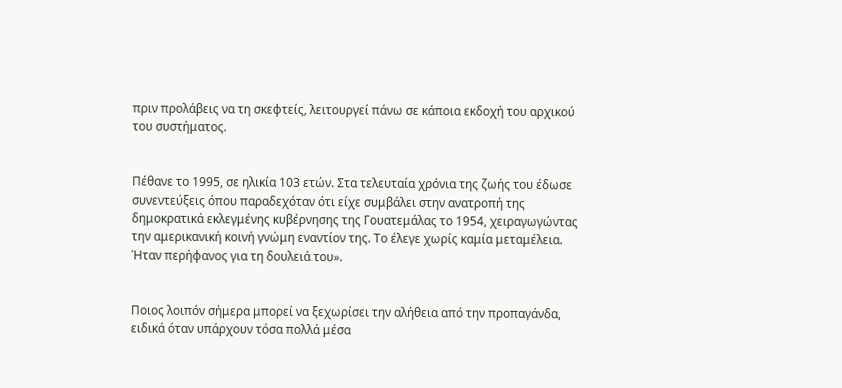πριν προλάβεις να τη σκεφτείς, λειτουργεί πάνω σε κάποια εκδοχή του αρχικού του συστήματος.


Πέθανε το 1995, σε ηλικία 103 ετών. Στα τελευταία χρόνια της ζωής του έδωσε συνεντεύξεις όπου παραδεχόταν ότι είχε συμβάλει στην ανατροπή της δημοκρατικά εκλεγμένης κυβέρνησης της Γουατεμάλας το 1954, χειραγωγώντας την αμερικανική κοινή γνώμη εναντίον της. Το έλεγε χωρίς καμία μεταμέλεια. Ήταν περήφανος για τη δουλειά του».


Ποιος λοιπόν σήμερα μπορεί να ξεχωρίσει την αλήθεια από την προπαγάνδα, ειδικά όταν υπάρχουν τόσα πολλά μέσα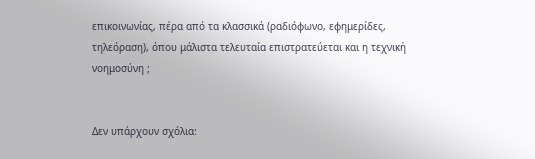επικοινωνίας, πέρα από τα κλασσικά (ραδιόφωνο, εφημερίδες, τηλεόραση), όπου μάλιστα τελευταία επιστρατεύεται και η τεχνική νοημοσύνη ;


Δεν υπάρχουν σχόλια: